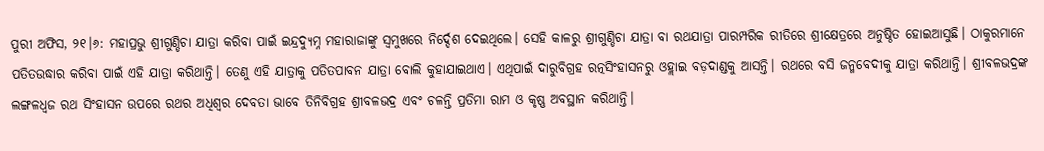ପୁରୀ ଅଫିସ, ୨୧।୬: ମହାପ୍ରଭୁ ଶ୍ରୀଗୁଣ୍ଡିଚା ଯାତ୍ରା କରିବା ପାଇଁ ଇନ୍ଦ୍ରଦ୍ୟୁମ୍ନ ମହାରାଜାଙ୍କୁ ସ୍ବମୁଖରେ ନିର୍ଦ୍ଦେଶ ଦେଇଥିଲେ। ସେହି କାଳରୁ ଶ୍ରୀଗୁଣ୍ଡିଚା ଯାତ୍ରା ବା ରଥଯାତ୍ରା ପାରମ୍ପରିକ ରୀତିରେ ଶ୍ରୀକ୍ଷେତ୍ରରେ ଅନୁଷ୍ଠିତ ହୋଇଆସୁଛି। ଠାକୁରମାନେ ପତିତଉଦ୍ଧାର କରିବା ପାଇଁ ଏହି ଯାତ୍ରା କରିଥାନ୍ତି। ତେଣୁ ଏହି ଯାତ୍ରାକୁ ପତିତପାବନ ଯାତ୍ରା ବୋଲି କୁହାଯାଇଥାଏ। ଏଥିପାଇଁ ଦାରୁବିଗ୍ରହ ରତ୍ନସିଂହାସନରୁ ଓହ୍ଲାଇ ବଡ଼ଦାଣ୍ଡକୁ ଆସନ୍ତି। ରଥରେ ବସି ଜନ୍ମବେଦୀକୁ ଯାତ୍ରା କରିଥାନ୍ତି। ଶ୍ରୀବଳଭଦ୍ରଙ୍କ ଲଙ୍ଗଳଧ୍ୱଜ ରଥ ସିଂହାସନ ଉପରେ ରଥର ଅଧିଶ୍ୱର ଦେବତା ଭାବେ ତିନିବିଗ୍ରହ ଶ୍ରୀବଳଭଦ୍ର ଏବଂ ଚଳନ୍ତି ପ୍ରତିମା ରାମ ଓ କୃଷ୍ଣ ଅବସ୍ଥାନ କରିଥାନ୍ତି।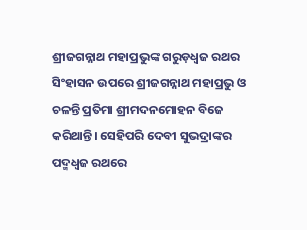ଶ୍ରୀଜଗନ୍ନାଥ ମହାପ୍ରଭୁଙ୍କ ଗରୁଡ଼ଧ୍ୱଜ ରଥର ସିଂହାସନ ଉପରେ ଶ୍ରୀଜଗନ୍ନାଥ ମହାପ୍ରଭୁ ଓ ଚଳନ୍ତି ପ୍ରତିମା ଶ୍ରୀମଦନମୋହନ ବିଜେ କରିଥାନ୍ତି। ସେହିପରି ଦେବୀ ସୁଭଦ୍ରାଙ୍କର ପଦ୍ମଧ୍ୱଜ ରଥରେ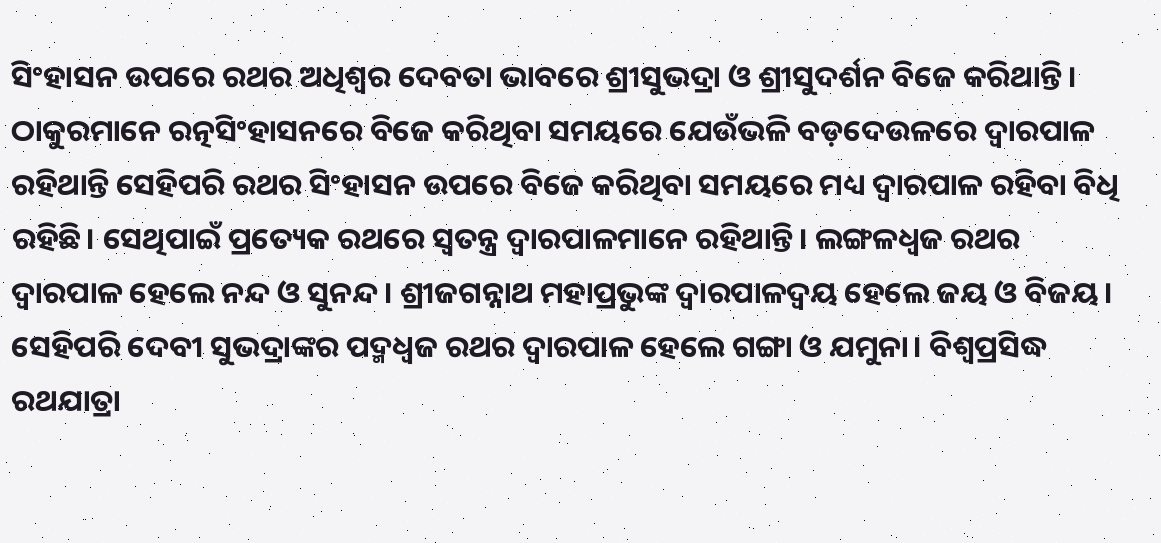ସିଂହାସନ ଉପରେ ରଥର ଅଧିଶ୍ୱର ଦେବତା ଭାବରେ ଶ୍ରୀସୁଭଦ୍ରା ଓ ଶ୍ରୀସୁଦର୍ଶନ ବିଜେ କରିଥାନ୍ତି। ଠାକୁରମାନେ ରତ୍ନସିଂହାସନରେ ବିଜେ କରିଥିବା ସମୟରେ ଯେଉଁଭଳି ବଡ଼ଦେଉଳରେ ଦ୍ୱାରପାଳ ରହିଥାନ୍ତି ସେହିପରି ରଥର ସିଂହାସନ ଉପରେ ବିଜେ କରିଥିବା ସମୟରେ ମଧ୍ୟ ଦ୍ୱାରପାଳ ରହିବା ବିଧି ରହିଛି। ସେଥିପାଇଁ ପ୍ରତ୍ୟେକ ରଥରେ ସ୍ବତନ୍ତ୍ର ଦ୍ୱାରପାଳମାନେ ରହିଥାନ୍ତି। ଲଙ୍ଗଳଧ୍ୱଜ ରଥର ଦ୍ୱାରପାଳ ହେଲେ ନନ୍ଦ ଓ ସୁନନ୍ଦ। ଶ୍ରୀଜଗନ୍ନାଥ ମହାପ୍ରଭୁଙ୍କ ଦ୍ୱାରପାଳଦ୍ୱୟ ହେଲେ ଜୟ ଓ ବିଜୟ। ସେହିପରି ଦେବୀ ସୁଭଦ୍ରାଙ୍କର ପଦ୍ମଧ୍ୱଜ ରଥର ଦ୍ୱାରପାଳ ହେଲେ ଗଙ୍ଗା ଓ ଯମୁନା। ବିଶ୍ୱପ୍ରସିଦ୍ଧ ରଥଯାତ୍ରା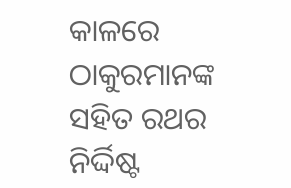କାଳରେ ଠାକୁରମାନଙ୍କ ସହିତ ରଥର ନିର୍ଦ୍ଦିଷ୍ଟ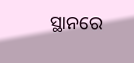ସ୍ଥାନରେ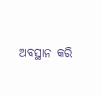ଅବସ୍ଥାନ କରି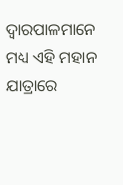ଦ୍ୱାରପାଳମାନେ ମଧ୍ୟ ଏହି ମହାନ ଯାତ୍ରାରେ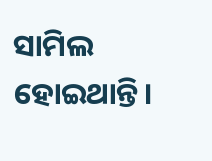ସାମିଲ ହୋଇଥାନ୍ତି।